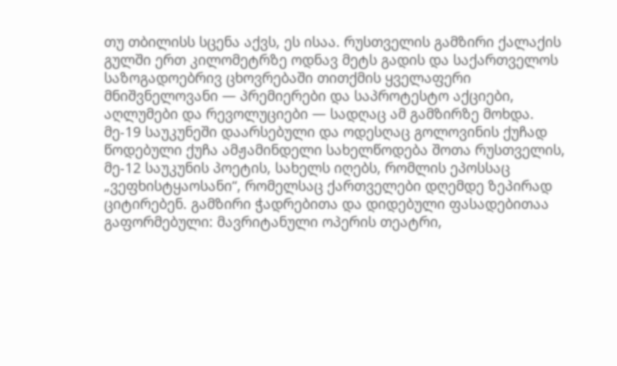თუ თბილისს სცენა აქვს, ეს ისაა. რუსთველის გამზირი ქალაქის გულში ერთ კილომეტრზე ოდნავ მეტს გადის და საქართველოს საზოგადოებრივ ცხოვრებაში თითქმის ყველაფერი მნიშვნელოვანი — პრემიერები და საპროტესტო აქციები, აღლუმები და რევოლუციები — სადღაც ამ გამზირზე მოხდა.
მე-19 საუკუნეში დაარსებული და ოდესღაც გოლოვინის ქუჩად წოდებული ქუჩა ამჟამინდელი სახელწოდება შოთა რუსთველის, მე-12 საუკუნის პოეტის, სახელს იღებს, რომლის ეპოსსაც „ვეფხისტყაოსანი“, რომელსაც ქართველები დღემდე ზეპირად ციტირებენ. გამზირი ჭადრებითა და დიდებული ფასადებითაა გაფორმებული: მავრიტანული ოპერის თეატრი,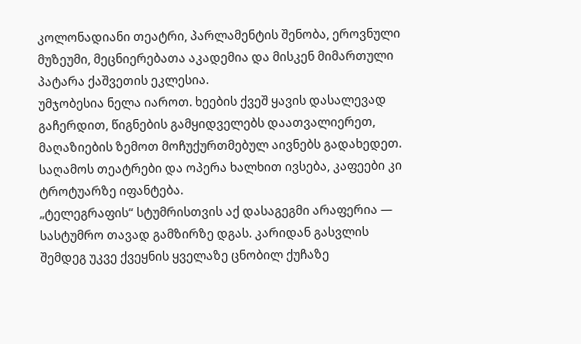კოლონადიანი თეატრი, პარლამენტის შენობა, ეროვნული მუზეუმი, მეცნიერებათა აკადემია და მისკენ მიმართული პატარა ქაშვეთის ეკლესია.
უმჯობესია ნელა იაროთ. ხეების ქვეშ ყავის დასალევად გაჩერდით, წიგნების გამყიდველებს დაათვალიერეთ, მაღაზიების ზემოთ მოჩუქურთმებულ აივნებს გადახედეთ. საღამოს თეატრები და ოპერა ხალხით ივსება, კაფეები კი ტროტუარზე იფანტება.
„ტელეგრაფის“ სტუმრისთვის აქ დასაგეგმი არაფერია — სასტუმრო თავად გამზირზე დგას. კარიდან გასვლის შემდეგ უკვე ქვეყნის ყველაზე ცნობილ ქუჩაზე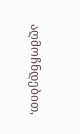აღმოჩნდებით,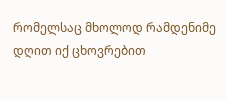რომელსაც მხოლოდ რამდენიმე დღით იქ ცხოვრებით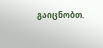გაიცნობთ.